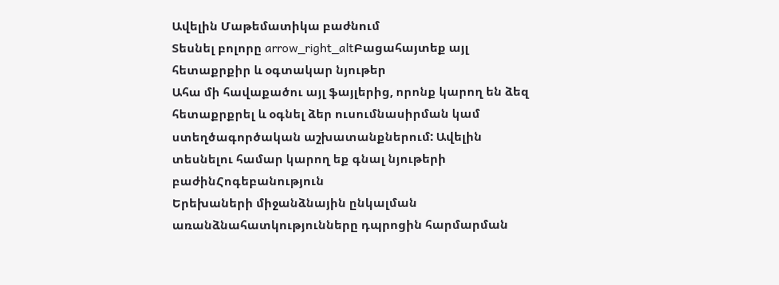Ավելին Մաթեմատիկա բաժնում
Տեսնել բոլորը arrow_right_altԲացահայտեք այլ հետաքրքիր և օգտակար նյութեր
Ահա մի հավաքածու այլ ֆայլերից, որոնք կարող են ձեզ հետաքրքրել և օգնել ձեր ուսումնասիրման կամ ստեղծագործական աշխատանքներում: Ավելին տեսնելու համար կարող եք գնալ նյութերի բաժինՀոգեբանություն
Երեխաների միջանձնային ընկալման առանձնահատկությունները դպրոցին հարմարման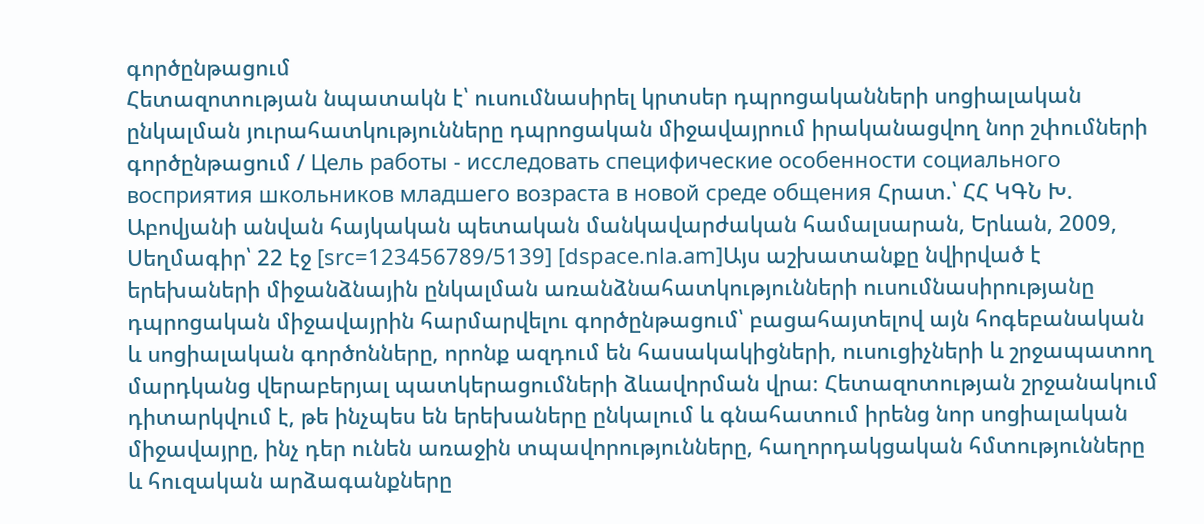գործընթացում
Հետազոտության նպատակն է՝ ուսումնասիրել կրտսեր դպրոցականների սոցիալական ընկալման յուրահատկությունները դպրոցական միջավայրում իրականացվող նոր շփումների գործընթացում / Цель работы - исследовать специфические особенности социального восприятия школьников младшего возраста в новой среде общения Հրատ.՝ ՀՀ ԿԳՆ Խ. Աբովյանի անվան հայկական պետական մանկավարժական համալսարան, Երևան, 2009, Սեղմագիր՝ 22 էջ [src=123456789/5139] [dspace.nla.am]Այս աշխատանքը նվիրված է երեխաների միջանձնային ընկալման առանձնահատկությունների ուսումնասիրությանը դպրոցական միջավայրին հարմարվելու գործընթացում՝ բացահայտելով այն հոգեբանական և սոցիալական գործոնները, որոնք ազդում են հասակակիցների, ուսուցիչների և շրջապատող մարդկանց վերաբերյալ պատկերացումների ձևավորման վրա։ Հետազոտության շրջանակում դիտարկվում է, թե ինչպես են երեխաները ընկալում և գնահատում իրենց նոր սոցիալական միջավայրը, ինչ դեր ունեն առաջին տպավորությունները, հաղորդակցական հմտությունները և հուզական արձագանքները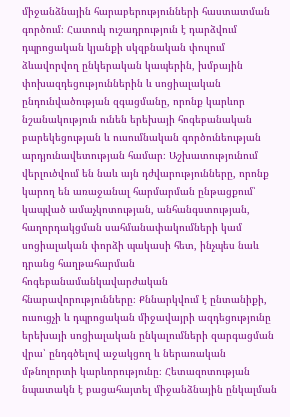միջանձնային հարաբերությունների հաստատման գործում։ Հատուկ ուշադրություն է դարձվում դպրոցական կյանքի սկզբնական փուլում ձևավորվող ընկերական կապերին, խմբային փոխազդեցություններին և սոցիալական ընդունվածության զգացմանը, որոնք կարևոր նշանակություն ունեն երեխայի հոգեբանական բարեկեցության և ուսումնական գործունեության արդյունավետության համար։ Աշխատությունում վերլուծվում են նաև այն դժվարությունները, որոնք կարող են առաջանալ հարմարման ընթացքում՝ կապված ամաչկոտության, անհանգստության, հաղորդակցման սահմանափակումների կամ սոցիալական փորձի պակասի հետ, ինչպես նաև դրանց հաղթահարման հոգեբանամանկավարժական հնարավորությունները։ Քննարկվում է ընտանիքի, ուսուցչի և դպրոցական միջավայրի ազդեցությունը երեխայի սոցիալական ընկալումների զարգացման վրա՝ ընդգծելով աջակցող և ներառական մթնոլորտի կարևորությունը։ Հետազոտության նպատակն է բացահայտել միջանձնային ընկալման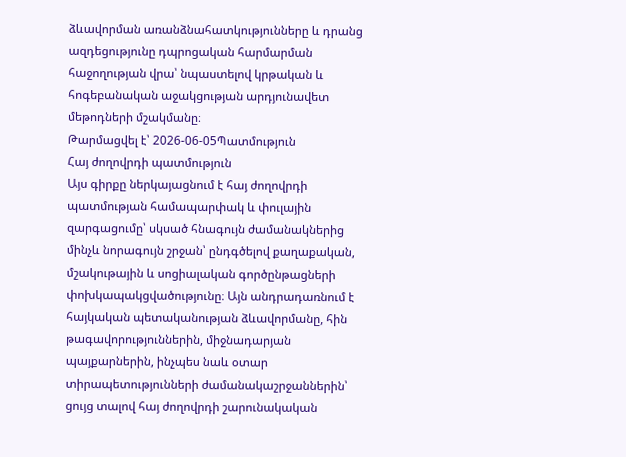ձևավորման առանձնահատկությունները և դրանց ազդեցությունը դպրոցական հարմարման հաջողության վրա՝ նպաստելով կրթական և հոգեբանական աջակցության արդյունավետ մեթոդների մշակմանը։
Թարմացվել է՝ 2026-06-05Պատմություն
Հայ ժողովրդի պատմություն
Այս գիրքը ներկայացնում է հայ ժողովրդի պատմության համապարփակ և փուլային զարգացումը՝ սկսած հնագույն ժամանակներից մինչև նորագույն շրջան՝ ընդգծելով քաղաքական, մշակութային և սոցիալական գործընթացների փոխկապակցվածությունը։ Այն անդրադառնում է հայկական պետականության ձևավորմանը, հին թագավորություններին, միջնադարյան պայքարներին, ինչպես նաև օտար տիրապետությունների ժամանակաշրջաններին՝ ցույց տալով հայ ժողովրդի շարունակական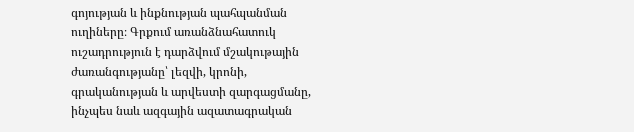գոյության և ինքնության պահպանման ուղիները։ Գրքում առանձնահատուկ ուշադրություն է դարձվում մշակութային ժառանգությանը՝ լեզվի, կրոնի, գրականության և արվեստի զարգացմանը, ինչպես նաև ազգային ազատագրական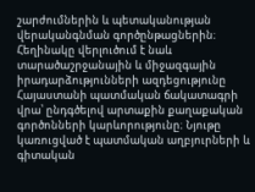շարժումներին և պետականության վերականգնման գործընթացներին։ Հեղինակը վերլուծում է նաև տարածաշրջանային և միջազգային իրադարձությունների ազդեցությունը Հայաստանի պատմական ճակատագրի վրա՝ ընդգծելով արտաքին քաղաքական գործոնների կարևորությունը։ Նյութը կառուցված է պատմական աղբյուրների և գիտական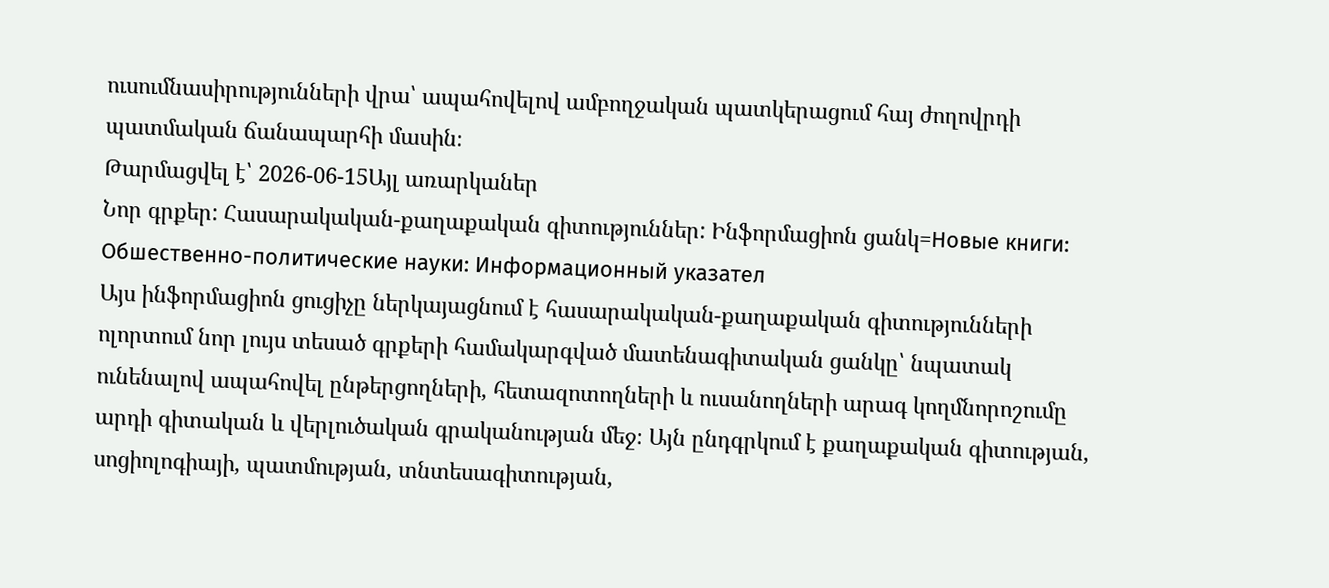ուսումնասիրությունների վրա՝ ապահովելով ամբողջական պատկերացում հայ ժողովրդի պատմական ճանապարհի մասին։
Թարմացվել է՝ 2026-06-15Այլ առարկաներ
Նոր գրքեր: Հասարակական-քաղաքական գիտություններ: Ինֆորմացիոն ցանկ=Новые книги: Обшественно-политические науки: Информационный указател
Այս ինֆորմացիոն ցուցիչը ներկայացնում է հասարակական-քաղաքական գիտությունների ոլորտում նոր լույս տեսած գրքերի համակարգված մատենագիտական ցանկը՝ նպատակ ունենալով ապահովել ընթերցողների, հետազոտողների և ուսանողների արագ կողմնորոշումը արդի գիտական և վերլուծական գրականության մեջ։ Այն ընդգրկում է քաղաքական գիտության, սոցիոլոգիայի, պատմության, տնտեսագիտության,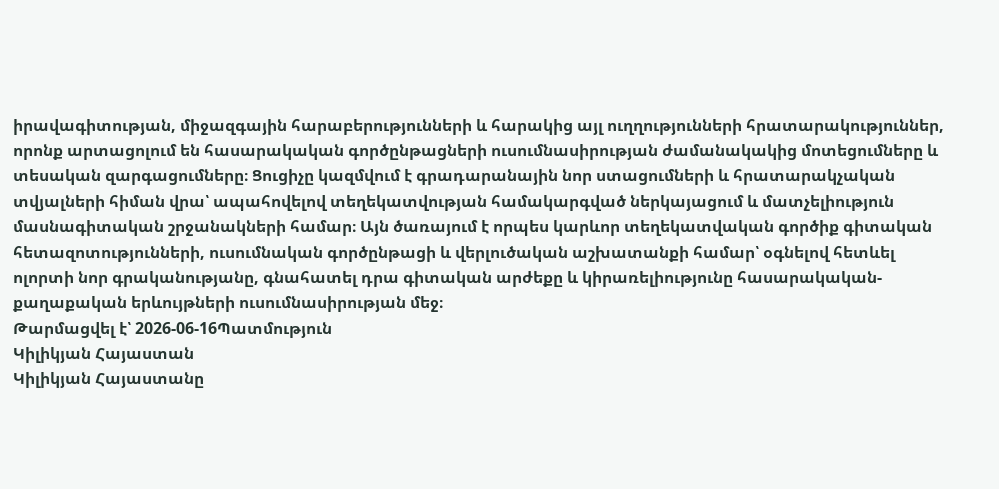իրավագիտության, միջազգային հարաբերությունների և հարակից այլ ուղղությունների հրատարակություններ, որոնք արտացոլում են հասարակական գործընթացների ուսումնասիրության ժամանակակից մոտեցումները և տեսական զարգացումները։ Ցուցիչը կազմվում է գրադարանային նոր ստացումների և հրատարակչական տվյալների հիման վրա՝ ապահովելով տեղեկատվության համակարգված ներկայացում և մատչելիություն մասնագիտական շրջանակների համար։ Այն ծառայում է որպես կարևոր տեղեկատվական գործիք գիտական հետազոտությունների, ուսումնական գործընթացի և վերլուծական աշխատանքի համար՝ օգնելով հետևել ոլորտի նոր գրականությանը, գնահատել դրա գիտական արժեքը և կիրառելիությունը հասարակական-քաղաքական երևույթների ուսումնասիրության մեջ։
Թարմացվել է՝ 2026-06-16Պատմություն
Կիլիկյան Հայաստան
Կիլիկյան Հայաստանը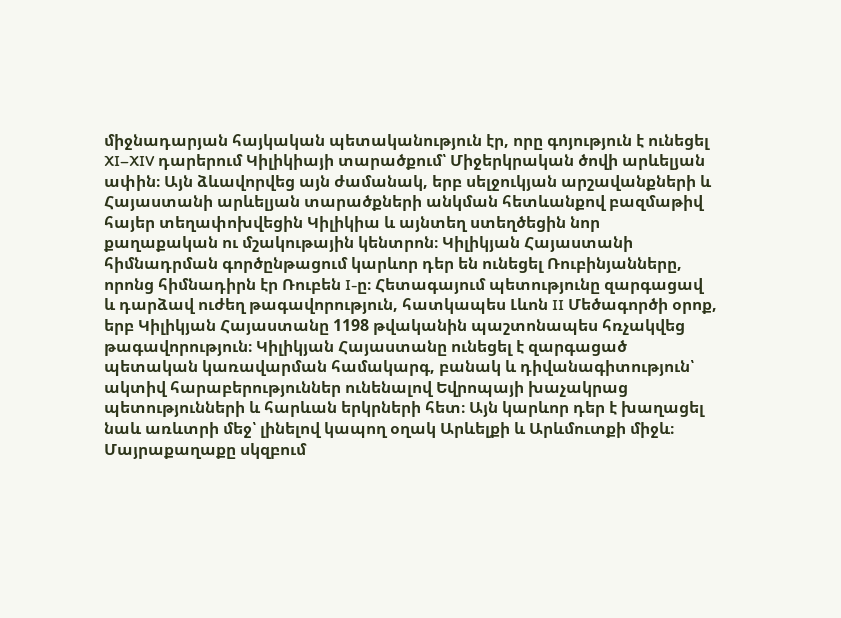միջնադարյան հայկական պետականություն էր, որը գոյություն է ունեցել XI–XIV դարերում Կիլիկիայի տարածքում՝ Միջերկրական ծովի արևելյան ափին։ Այն ձևավորվեց այն ժամանակ, երբ սելջուկյան արշավանքների և Հայաստանի արևելյան տարածքների անկման հետևանքով բազմաթիվ հայեր տեղափոխվեցին Կիլիկիա և այնտեղ ստեղծեցին նոր քաղաքական ու մշակութային կենտրոն։ Կիլիկյան Հայաստանի հիմնադրման գործընթացում կարևոր դեր են ունեցել Ռուբինյանները, որոնց հիմնադիրն էր Ռուբեն I-ը։ Հետագայում պետությունը զարգացավ և դարձավ ուժեղ թագավորություն, հատկապես Լևոն II Մեծագործի օրոք, երբ Կիլիկյան Հայաստանը 1198 թվականին պաշտոնապես հռչակվեց թագավորություն։ Կիլիկյան Հայաստանը ունեցել է զարգացած պետական կառավարման համակարգ, բանակ և դիվանագիտություն՝ ակտիվ հարաբերություններ ունենալով Եվրոպայի խաչակրաց պետությունների և հարևան երկրների հետ։ Այն կարևոր դեր է խաղացել նաև առևտրի մեջ՝ լինելով կապող օղակ Արևելքի և Արևմուտքի միջև։ Մայրաքաղաքը սկզբում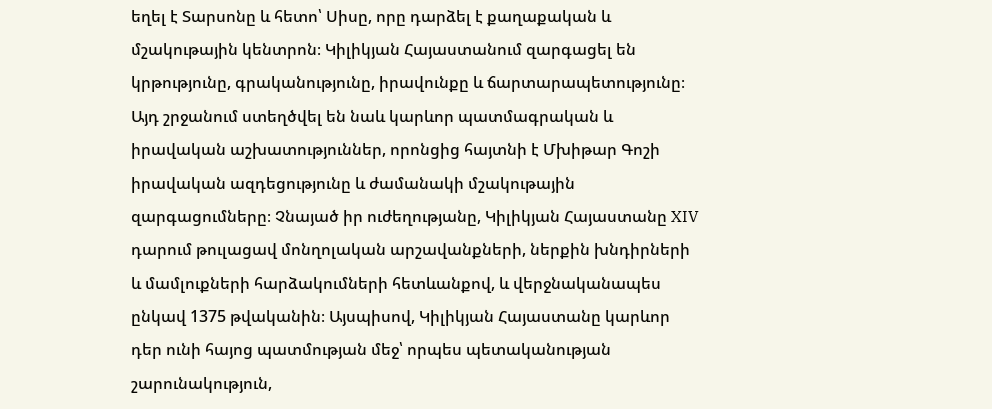եղել է Տարսոնը և հետո՝ Սիսը, որը դարձել է քաղաքական և մշակութային կենտրոն։ Կիլիկյան Հայաստանում զարգացել են կրթությունը, գրականությունը, իրավունքը և ճարտարապետությունը։ Այդ շրջանում ստեղծվել են նաև կարևոր պատմագրական և իրավական աշխատություններ, որոնցից հայտնի է Մխիթար Գոշի իրավական ազդեցությունը և ժամանակի մշակութային զարգացումները։ Չնայած իր ուժեղությանը, Կիլիկյան Հայաստանը XIV դարում թուլացավ մոնղոլական արշավանքների, ներքին խնդիրների և մամլուքների հարձակումների հետևանքով, և վերջնականապես ընկավ 1375 թվականին։ Այսպիսով, Կիլիկյան Հայաստանը կարևոր դեր ունի հայոց պատմության մեջ՝ որպես պետականության շարունակություն,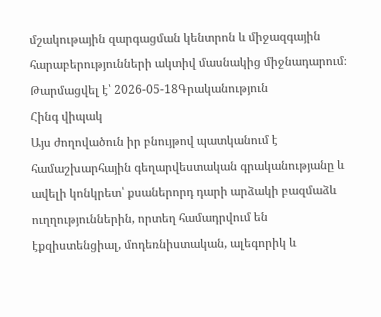մշակութային զարգացման կենտրոն և միջազգային հարաբերությունների ակտիվ մասնակից միջնադարում։
Թարմացվել է՝ 2026-05-18Գրականություն
Հինգ վիպակ
Այս ժողովածուն իր բնույթով պատկանում է համաշխարհային գեղարվեստական գրականությանը և ավելի կոնկրետ՝ քսաներորդ դարի արձակի բազմաձև ուղղություններին, որտեղ համադրվում են էքզիստենցիալ, մոդեռնիստական, ալեգորիկ և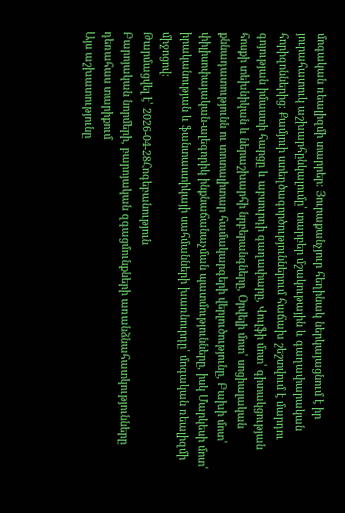մոգական ռեալիզմի տարրեր։ Յուրաքանչյուր հեղինակ ներկայացնում է իր յուրահատուկ աշխարհընկալումը՝ տարբեր մշակութային և գաղափարական հորիզոններից։ Քամյուի ստեղծագործություններում հաճախ շեշտվում է մարդու գոյության իմաստի հարցը և աբսուրդի գաղափարը, Վուլֆի մոտ՝ գիտակցության հոսքի տեխնիկան և ներաշխարհի նրբերանգները, Օրվելի մոտ՝ սոցիալական քննադատությունն ու տոտալիտար համակարգերի վերլուծությունը, Բախի մոտ՝ փիլիսոփայական-ալեգորիկ ինքնաճանաչման պատմությունները, իսկ Մարկեսի մոտ՝ իրականության և ֆանտաստիկայի սահմանների խառնուրդը՝ մոգական ռեալիզմի միջոցով։
Թարմացվել է՝ 2026-04-28Հոգեբանություն
Բարոյական նորմերի, բարոյական զգացմունքների առանձնահատկությունները դեռահաս տարիքում
Այս աշխատությունը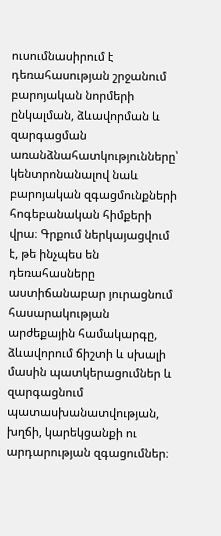ուսումնասիրում է դեռահասության շրջանում բարոյական նորմերի ընկալման, ձևավորման և զարգացման առանձնահատկությունները՝ կենտրոնանալով նաև բարոյական զգացմունքների հոգեբանական հիմքերի վրա։ Գրքում ներկայացվում է, թե ինչպես են դեռահասները աստիճանաբար յուրացնում հասարակության արժեքային համակարգը, ձևավորում ճիշտի և սխալի մասին պատկերացումներ և զարգացնում պատասխանատվության, խղճի, կարեկցանքի ու արդարության զգացումներ։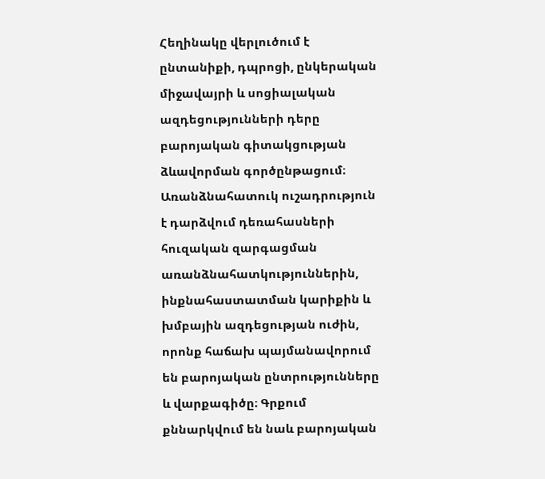Հեղինակը վերլուծում է ընտանիքի, դպրոցի, ընկերական միջավայրի և սոցիալական ազդեցությունների դերը բարոյական գիտակցության ձևավորման գործընթացում։ Առանձնահատուկ ուշադրություն է դարձվում դեռահասների հուզական զարգացման առանձնահատկություններին, ինքնահաստատման կարիքին և խմբային ազդեցության ուժին, որոնք հաճախ պայմանավորում են բարոյական ընտրությունները և վարքագիծը։ Գրքում քննարկվում են նաև բարոյական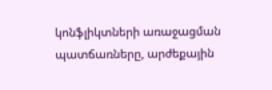կոնֆլիկտների առաջացման պատճառները, արժեքային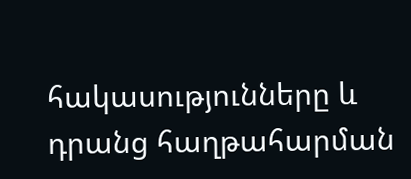հակասությունները և դրանց հաղթահարման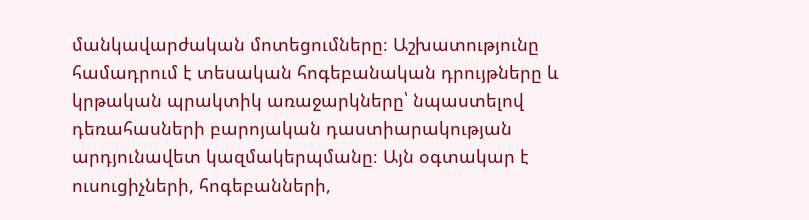մանկավարժական մոտեցումները։ Աշխատությունը համադրում է տեսական հոգեբանական դրույթները և կրթական պրակտիկ առաջարկները՝ նպաստելով դեռահասների բարոյական դաստիարակության արդյունավետ կազմակերպմանը։ Այն օգտակար է ուսուցիչների, հոգեբանների,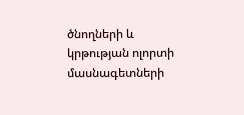ծնողների և կրթության ոլորտի մասնագետների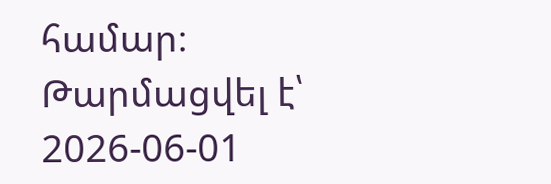համար։
Թարմացվել է՝ 2026-06-01